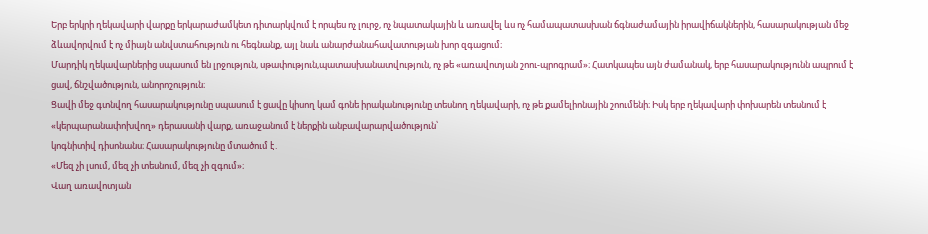Երբ երկրի ղեկավարի վարքը երկարաժամկետ դիտարկվում է որպես ոչ լուրջ, ոչ նպատակային և առավել ևս ոչ համապատասխան ճգնաժամային իրավիճակներին, հասարակության մեջ ձևավորվում է ոչ միայն անվստահություն ու հեգնանք, այլ նաև անարժանահավատության խոր զգացում։
Մարդիկ ղեկավարներից սպասում են լրջություն, սթափություն,պատասխանատվություն, ոչ թե «առավոտյան շոու-պրոգրամ»։ Հատկապես այն ժամանակ, երբ հասարակությունն ապրում է ցավ, ճնշվածություն, անորոշություն։
Ցավի մեջ գտնվող հասարակությունը սպասում է ցավը կիսող կամ գոնե իրականությունը տեսնող ղեկավարի, ոչ թե քամելիոնային շոումենի։ Իսկ երբ ղեկավարի փոխարեն տեսնում է «կերպարանափոխվող» դերասանի վարք, առաջանում է ներքին անբավարարվածություն՝
կոգնիտիվ դիսոնանս։ Հասարակությունը մտածում է․
«Մեզ չի լսում, մեզ չի տեսնում, մեզ չի զգում»։
Վաղ առավոտյան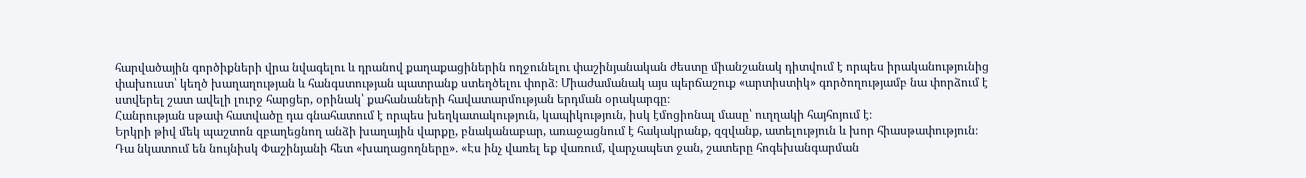հարվածային գործիքների վրա նվագելու և դրանով քաղաքացիներին ողջունելու փաշինյանական ժեստը միանշանակ դիտվում է որպես իրականությունից փախուստ՝ կեղծ խաղաղության և հանգստության պատրանք ստեղծելու փորձ։ Միաժամանակ այս պերճաշուք «արտիստիկ» գործողությամբ նա փորձում է ստվերել շատ ավելի լուրջ հարցեր, օրինակ՝ քահանաների հավատարմության երդման օրակարգը։
Հանրության սթափ հատվածը դա գնահատում է որպես խեղկատակություն, կապիկություն, իսկ էմոցիոնալ մասը՝ ուղղակի հայհոյում է։
Երկրի թիվ մեկ պաշտոն զբաղեցնող անձի խաղային վարքը, բնականաբար, առաջացնում է հակակրանք, զզվանք, ատելություն և խոր հիասթափություն։
Դա նկատում են նույնիսկ Փաշինյանի հետ «խաղացողները»․ «Էս ինչ վառել եք վառում, վարչապետ ջան, շատերը հոգեխանգարման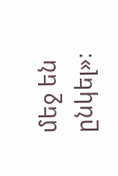մեջ են ընկել»։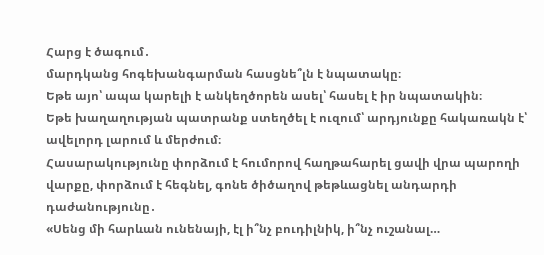Հարց է ծագում․
մարդկանց հոգեխանգարման հասցնե՞լն է նպատակը։
Եթե այո՝ ապա կարելի է անկեղծորեն ասել՝ հասել է իր նպատակին։
Եթե խաղաղության պատրանք ստեղծել է ուզում՝ արդյունքը հակառակն է՝ ավելորդ լարում և մերժում։
Հասարակությունը փորձում է հումորով հաղթահարել ցավի վրա պարողի վարքը, փորձում է հեգնել, գոնե ծիծաղով թեթևացնել անդարդի դաժանությունը․
«Սենց մի հարևան ունենայի, էլ ի՞նչ բուդիլնիկ, ի՞նչ ուշանալ…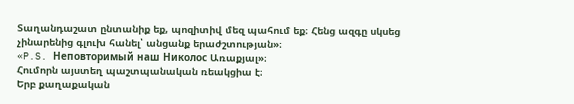Տաղանդաշատ ընտանիք եք, պոզիտիվ մեզ պահում եք։ Հենց ազգը սկսեց չինարենից գլուխ հանել՝ անցանք երաժշտության»։
«P.S. Неповторимый наш Николос Առաքյալ»։
Հումորն այստեղ պաշտպանական ռեակցիա է։
Երբ քաղաքական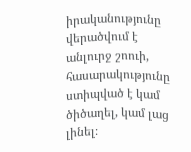իրականությունը վերածվում է անլուրջ շոուի, հասարակությունը ստիպված է կամ ծիծաղել, կամ լաց լինել։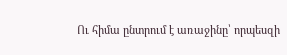Ու հիմա ընտրում է առաջինը՝ որպեսզի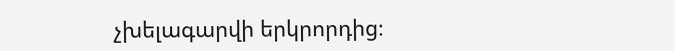չխելագարվի երկրորդից։